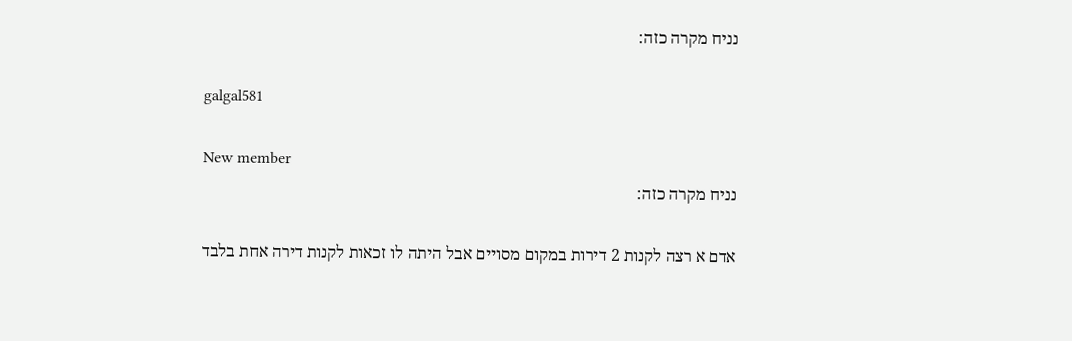נניח מקרה כזה:

galgal581

New member
נניח מקרה כזה:

אדם א רצה לקנות 2 דירות במקום מסויים אבל היתה לו זכאות לקנות דירה אחת בלבד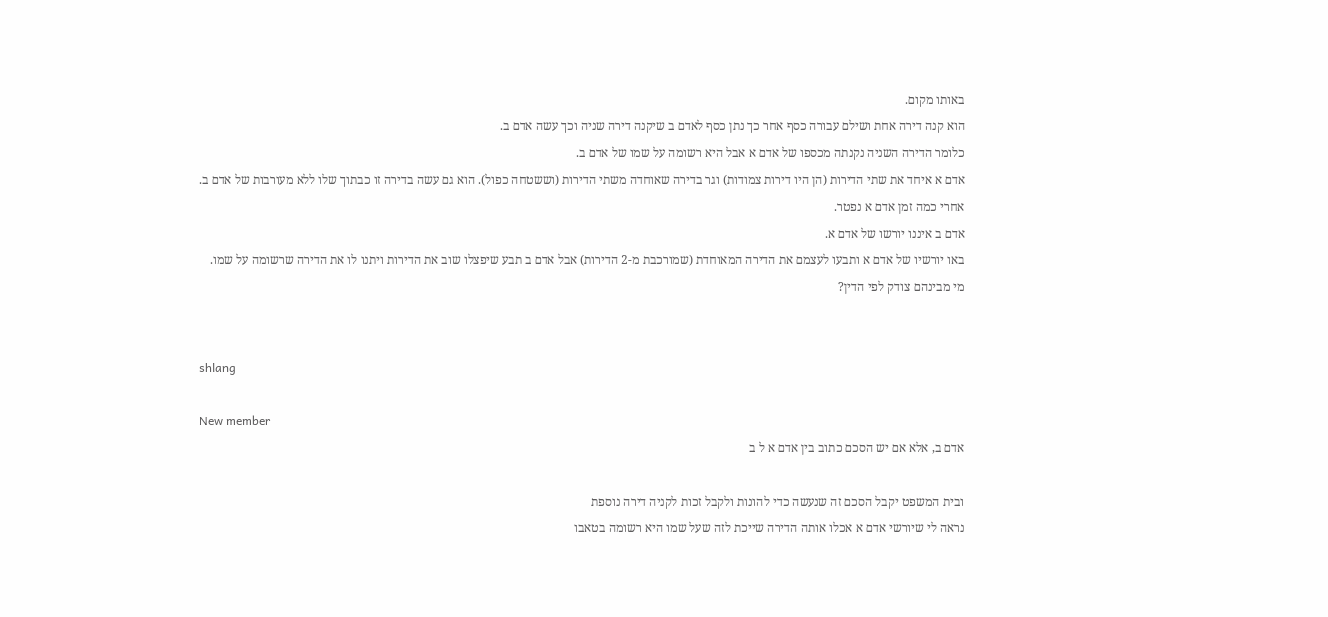באותו מקום.
הוא קנה דירה אחת ושילם עבורה כסף אחר כך נתן כסף לאדם ב שיקנה דירה שניה וכך עשה אדם ב.
כלומר הדירה השניה נקנתה מכספו של אדם א אבל היא רשומה על שמו של אדם ב.
אדם א איחד את שתי הדירות (הן היו דירות צמודות) וגר בדירה שאוחדה משתי הדירות (וששטחה כפול). הוא גם עשה בדירה זו כבתוך שלו ללא מעורבות של אדם ב.
אחרי כמה זמן אדם א נפטר.
אדם ב איננו יורשו של אדם א.
באו יורשיו של אדם א ותבעו לעצמם את הדירה המאוחדת (שמורכבת מ-2 הדירות) אבל אדם ב תבע שיפצלו שוב את הדירות ויתנו לו את הדירה שרשומה על שמו.
מי מבינהם צודק לפי הדין?


shlang

New member
אדם ב, אלא אם יש הסכם כתוב בין אדם א ל ב

ובית המשפט יקבל הסכם זה שנעשה כדי להונות ולקבל זכות לקניה דירה נוספת
נראה לי שיורשי אדם א אכלו אותה הדירה שייכת לזה שעל שמו היא רשומה בטאבו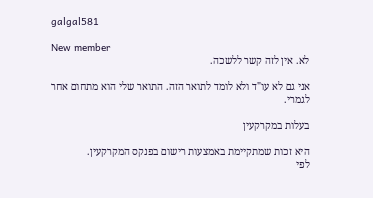galgal581

New member
לא. אין לזה קשר ללשכה.

אני גם לא עו"ד ולא לומד לתואר הזה. התואר שלי הוא מתחום אחר לגמרי.

בעלות במקרקעין

היא זכות שמתקיימת באמצעות רישום בפנקס המקרקעין.
לפי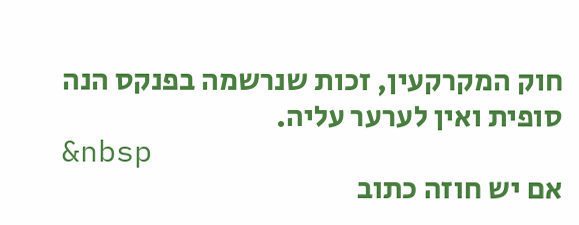חוק המקרקעין, זכות שנרשמה בפנקס הנה סופית ואין לערער עליה.
&nbsp
אם יש חוזה כתוב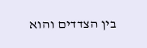בין הצדדים והוא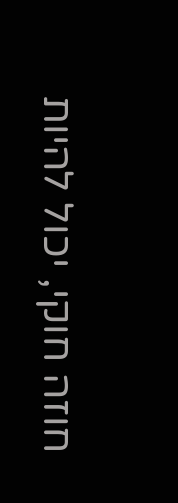חוזה חוקי, יכול להיות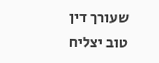שעורך דין טוב יצליח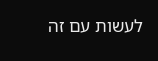לעשות עם זה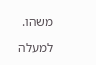משהו.

למעלה